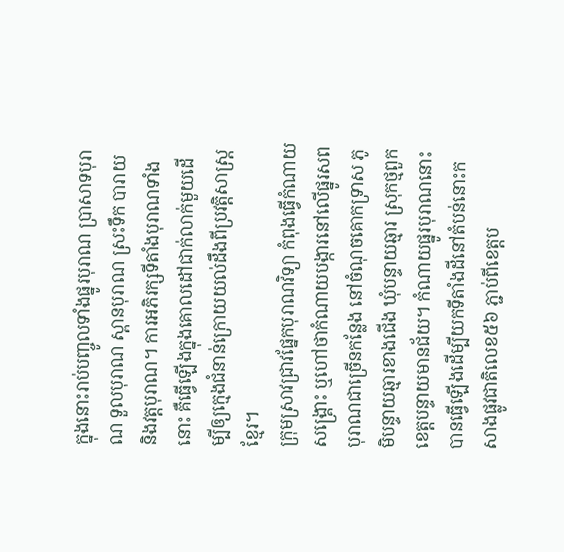ក្នុងនោះរាប់បញ្ចូលទាំងផ្នូរបុរាណ ប្រាសាទបុរាណ ទួលបុរាណ ស្ពានបុរាណ ស្រះទឹក បារាយ និងវត្តបុរាណ។ ការអភិរក្សទីតាំងបុរាណទាំងនោះ គឺធ្វើឡើងក្នុងគោលដៅជាក់លាក់មួយដើម្បីឲ្យក្មេងជំនាន់ក្រោយយល់ដឹងពីប្រវត្តិសាស្ត្រខ្មែរ។
ក្រុមស្រាវជ្រាវផ្នែកបុរាណវិទ្យា កំពុងធ្វើកំណាយសង្គ្រោះ ឬហៅថាកំណាយបង្ការនៅលើផ្នូរសពបុរាណជាច្រើនកន្លែង នៅចំណុចគោកទ្រាស ភូមិបន្ទាយឆ្មារខាងជើង ឃុំបន្ទាយឆ្មារ ស្រុកថ្មពួក ខេត្តបន្ទាយមានជ័យ។ កំណាយផ្នូរបុរាណនោះ បានធ្វើឡើងដើម្បីយកទីតាំងដីនៅតំបន់នោះកសាងផ្លូវជាតិលេខ៥៦ ភ្ជាប់ពីខេត្តប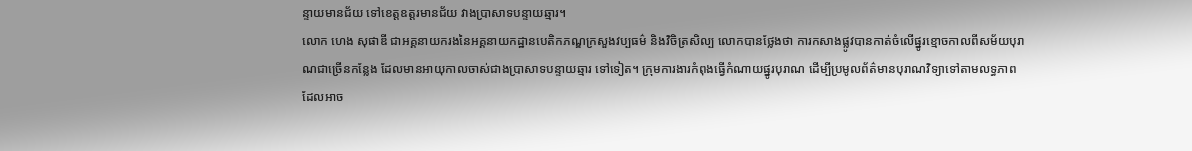ន្ទាយមានជ័យ ទៅខេត្តឧត្តរមានជ័យ វាងប្រាសាទបន្ទាយឆ្មារ។
លោក ហេង សុផាឌី ជាអគ្គនាយករងនៃអគ្គនាយកដ្ឋានបេតិកភណ្ឌក្រសួងវប្បធម៌ និងវិចិត្រសិល្ប លោកបានថ្លែងថា ការកសាងផ្លូវបានកាត់ចំលើផ្នូរខ្មោចកាលពីសម័យបុរាណជាច្រើនកន្លែង ដែលមានអាយុកាលចាស់ជាងប្រាសាទបន្ទាយឆ្មារ ទៅទៀត។ ក្រុមការងារកំពុងធ្វើកំណាយផ្នូរបុរាណ ដើម្បីប្រមូលព័ត៌មានបុរាណវិទ្យាទៅតាមលទ្ធភាពដែលអាច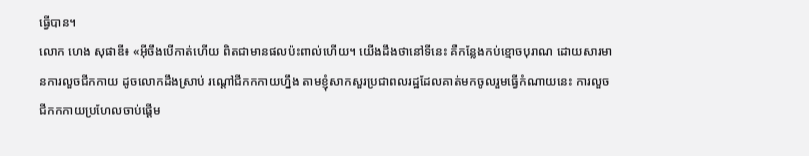ធ្វើបាន។
លោក ហេង សុផាឌី៖ «អ៊ីចឹងបើកាត់ហើយ ពិតជាមានផលប៉ះពាល់ហើយ។ យើងដឹងថានៅទីនេះ គឺកន្លែងកប់ខ្មោចបុរាណ ដោយសារមានការលួចជីកកាយ ដូចលោកដឹងស្រាប់ រណ្ដៅជីកកកាយហ្នឹង តាមខ្ញុំសាកសួរប្រជាពលរដ្ឋដែលគាត់មកចូលរួមធ្វើកំណាយនេះ ការលួចជីកកកាយប្រហែលចាប់ផ្ដើម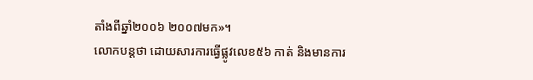តាំងពីឆ្នាំ២០០៦ ២០០៧មក»។
លោកបន្តថា ដោយសារការធ្វើផ្លូវលេខ៥៦ កាត់ និងមានការ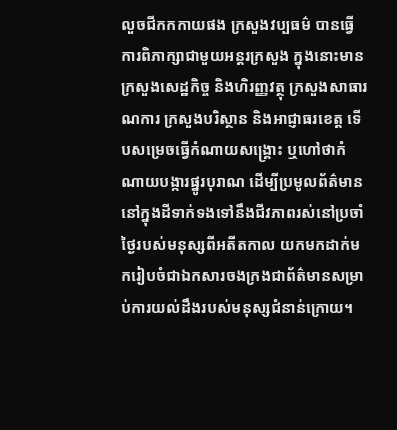លួចជីកកកាយផង ក្រសួងវប្បធម៌ បានធ្វើការពិភាក្សាជាមួយអន្តរក្រសួង ក្នុងនោះមានក្រសួងសេដ្ឋកិច្ច និងហិរញ្ញវត្ថុ ក្រសួងសាធារណការ ក្រសួងបរិស្ថាន និងអាជ្ញាធរខេត្ត ទើបសម្រេចធ្វើកំណាយសង្គ្រោះ ឬហៅថាកំណាយបង្ការផ្នូរបុរាណ ដើម្បីប្រមូលព័ត៌មាននៅក្នុងដីទាក់ទងទៅនឹងជីវភាពរស់នៅប្រចាំថ្ងៃរបស់មនុស្សពីអតីតកាល យកមកដាក់មករៀបចំជាឯកសារចងក្រងជាព័ត៌មានសម្រាប់ការយល់ដឹងរបស់មនុស្សជំនាន់ក្រោយ។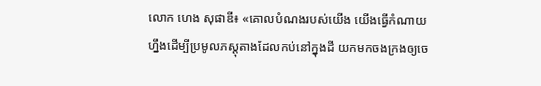លោក ហេង សុផាឌី៖ «គោលបំណងរបស់យើង យើងធ្វើកំណាយហ្នឹងដើម្បីប្រមូលភស្តុតាងដែលកប់នៅក្នុងដី យកមកចងក្រងឲ្យចេ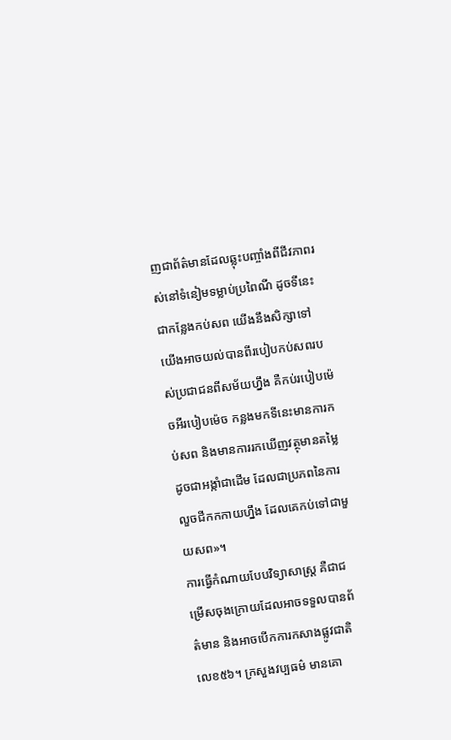ញជាព័ត៌មានដែលឆ្លុះបញ្ចាំងពីជីវភាពរស់នៅទំនៀមទម្លាប់ប្រពៃណី ដូចទីនេះជាកន្លែងកប់សព យើងនឹងសិក្សាទៅ យើងអាចយល់បានពីរបៀបកប់សពរបស់ប្រជាជនពីសម័យហ្នឹង គឺកប់របៀបម៉េចអីរបៀបម៉េច កន្លងមកទីនេះមានការកប់សព និងមានការរកឃើញវត្ថុមានតម្លៃ ដូចជាអង្កាំជាដើម ដែលជាប្រភពនៃការលួចជីកកកាយហ្នឹង ដែលគេកប់ទៅជាមួយសព»។
ការធ្វើកំណាយបែបវិទ្យាសាស្ត្រ គឺជាជម្រើសចុងក្រោយដែលអាចទទួលបានព័ត៌មាន និងអាចបើកការកសាងផ្លូវជាតិលេខ៥៦។ ក្រសួងវប្បធម៌ មានគោ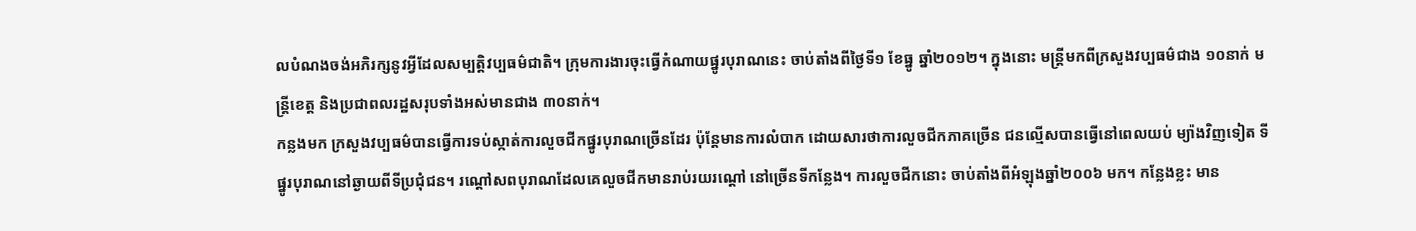លបំណងចង់អភិរក្សនូវអ្វីដែលសម្បត្តិវប្បធម៌ជាតិ។ ក្រុមការងារចុះធ្វើកំណាយផ្នូរបុរាណនេះ ចាប់តាំងពីថ្ងៃទី១ ខែធ្នូ ឆ្នាំ២០១២។ ក្នុងនោះ មន្ត្រីមកពីក្រសួងវប្បធម៌ជាង ១០នាក់ មន្ត្រីខេត្ត និងប្រជាពលរដ្ឋសរុបទាំងអស់មានជាង ៣០នាក់។
កន្លងមក ក្រសួងវប្បធម៌បានធ្វើការទប់ស្កាត់ការលួចជីកផ្នូរបុរាណច្រើនដែរ ប៉ុន្តែមានការលំបាក ដោយសារថាការលួចជីកភាគច្រើន ជនល្មើសបានធ្វើនៅពេលយប់ ម្យ៉ាងវិញទៀត ទីផ្នូរបុរាណនៅឆ្ងាយពីទីប្រជុំជន។ រណ្ដៅសពបុរាណដែលគេលួចជីកមានរាប់រយរណ្ដៅ នៅច្រើនទីកន្លែង។ ការលួចជីកនោះ ចាប់តាំងពីអំឡុងឆ្នាំ២០០៦ មក។ កន្លែងខ្លះ មាន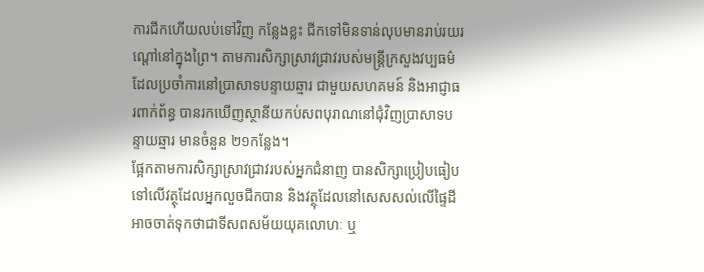ការជីកហើយលប់ទៅវិញ កន្លែងខ្លះ ជីកទៅមិនទាន់លុបមានរាប់រយរណ្ដៅនៅក្នុងព្រៃ។ តាមការសិក្សាស្រាវជ្រាវរបស់មន្ត្រីក្រសួងវប្បធម៌ដែលប្រចាំការនៅប្រាសាទបន្ទាយឆ្មារ ជាមួយសហគមន៍ និងអាជ្ញាធរពាក់ព័ន្ធ បានរកឃើញស្ថានីយកប់សពបុរាណនៅជុំវិញប្រាសាទបន្ទាយឆ្មារ មានចំនួន ២១កន្លែង។
ផ្អែកតាមការសិក្សាស្រាវជ្រាវរបស់អ្នកជំនាញ បានសិក្សាប្រៀបធៀបទៅលើវត្ថុដែលអ្នកលួចជីកបាន និងវត្ថុដែលនៅសេសសល់លើផ្ទៃដី អាចចាត់ទុកថាជាទីសពសម័យយុគលោហៈ ឬ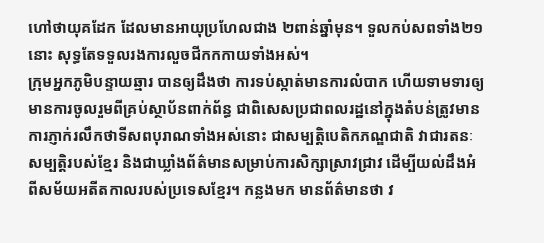ហៅថាយុគដែក ដែលមានអាយុប្រហែលជាង ២ពាន់ឆ្នាំមុន។ ទួលកប់សពទាំង២១ នោះ សុទ្ធតែទទួលរងការលួចជីកកកាយទាំងអស់។
ក្រុមអ្នកភូមិបន្ទាយឆ្មារ បានឲ្យដឹងថា ការទប់ស្កាត់មានការលំបាក ហើយទាមទារឲ្យមានការចូលរួមពីគ្រប់ស្ថាប័នពាក់ព័ន្ធ ជាពិសេសប្រជាពលរដ្ឋនៅក្នុងតំបន់ត្រូវមានការភ្ញាក់រលឹកថាទីសពបុរាណទាំងអស់នោះ ជាសម្បត្តិបេតិកភណ្ឌជាតិ វាជារតនៈសម្បត្តិរបស់ខ្មែរ និងជាឃ្លាំងព័ត៌មានសម្រាប់ការសិក្សាស្រាវជ្រាវ ដើម្បីយល់ដឹងអំពីសម័យអតីតកាលរបស់ប្រទេសខ្មែរ។ កន្លងមក មានព័ត៌មានថា វ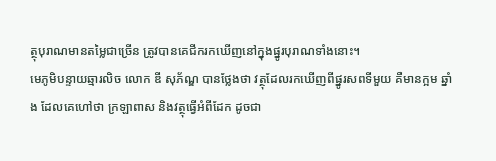ត្ថុបុរាណមានតម្លៃជាច្រើន ត្រូវបានគេជីករកឃើញនៅក្នុងផ្នូរបុរាណទាំងនោះ។
មេភូមិបន្ទាយឆ្មារលិច លោក ឌី សុភ័ណ្ឌ បានថ្លែងថា វត្ថុដែលរកឃើញពីផ្នូរសពទីមួយ គឺមានក្អម ឆ្នាំង ដែលគេហៅថា ក្រឡាពាស និងវត្ថុធ្វើអំពីដែក ដូចជា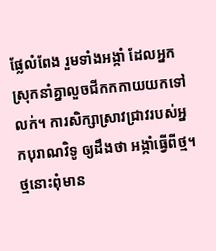ផ្លែលំពែង រួមទាំងអង្កាំ ដែលអ្នកស្រុកនាំគ្នាលួចជីកកកាយយកទៅលក់។ ការសិក្សាស្រាវជ្រាវរបស់អ្នកបុរាណវិទូ ឲ្យដឹងថា អង្កាំធ្វើពីថ្ម។ ថ្មនោះពុំមាន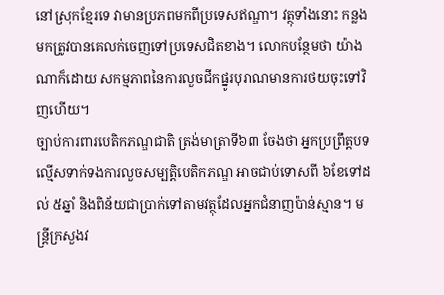នៅស្រុកខ្មែរទេ វាមានប្រភពមកពីប្រទេសឥណ្ឌា។ វត្ថុទាំងនោះ កន្លងមកត្រូវបានគេលក់ចេញទៅប្រទេសជិតខាង។ លោកបន្ថែមថា យ៉ាងណាក៏ដោយ សកម្មភាពនៃការលួចជីកផ្នូរបុរាណមានការថយចុះទៅវិញហើយ។
ច្បាប់ការពារបេតិកភណ្ឌជាតិ ត្រង់មាត្រាទី៦៣ ចែងថា អ្នកប្រព្រឹត្តបទល្មើសទាក់ទងការលួចសម្បត្តិបេតិកភណ្ឌ អាចជាប់ទោសពី ៦ខែទៅដល់ ៥ឆ្នាំ និងពិន័យជាប្រាក់ទៅតាមវត្ថុដែលអ្នកជំនាញប៉ាន់ស្មាន។ មន្ត្រីក្រសួងវ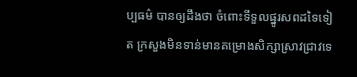ប្បធម៌ បានឲ្យដឹងថា ចំពោះទីទួលផ្នូរសពដទៃទៀត ក្រសួងមិនទាន់មានគម្រោងសិក្សាស្រាវជ្រាវទេ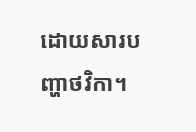ដោយសារបញ្ហាថវិកា។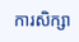ការសិក្សា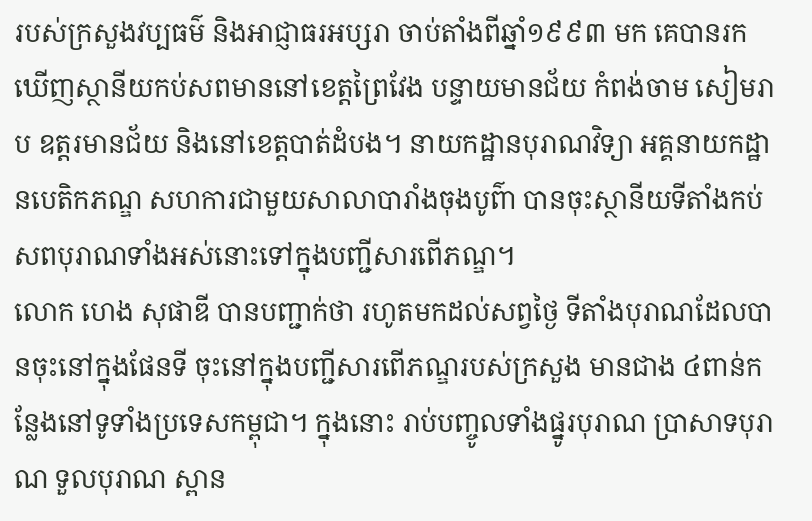របស់ក្រសួងវប្បធម៌ និងអាជ្ញាធរអប្សរា ចាប់តាំងពីឆ្នាំ១៩៩៣ មក គេបានរកឃើញស្ថានីយកប់សពមាននៅខេត្តព្រៃវែង បន្ទាយមានជ័យ កំពង់ចាម សៀមរាប ឧត្តរមានជ័យ និងនៅខេត្តបាត់ដំបង។ នាយកដ្ឋានបុរាណវិទ្យា អគ្គនាយកដ្ឋានបេតិកភណ្ឌ សហការជាមួយសាលាបារាំងចុងបូព៌ា បានចុះស្ថានីយទីតាំងកប់សពបុរាណទាំងអស់នោះទៅក្នុងបញ្ជីសារពើភណ្ឌ។
លោក ហេង សុផាឌី បានបញ្ជាក់ថា រហូតមកដល់សព្វថ្ងៃ ទីតាំងបុរាណដែលបានចុះនៅក្នុងផែនទី ចុះនៅក្នុងបញ្ជីសារពើភណ្ឌរបស់ក្រសួង មានជាង ៤ពាន់កន្លែងនៅទូទាំងប្រទេសកម្ពុជា។ ក្នុងនោះ រាប់បញ្ចូលទាំងផ្នូរបុរាណ ប្រាសាទបុរាណ ទួលបុរាណ ស្ពាន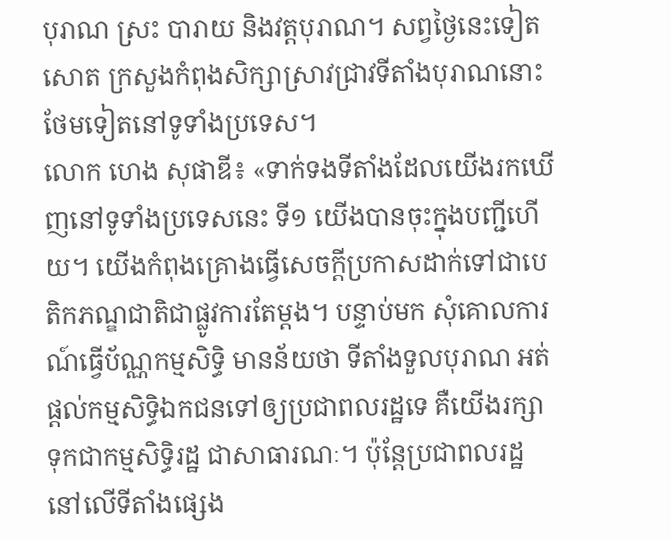បុរាណ ស្រះ បារាយ និងវត្តបុរាណ។ សព្វថ្ងៃនេះទៀតសោត ក្រសួងកំពុងសិក្សាស្រាវជ្រាវទីតាំងបុរាណនោះថែមទៀតនៅទូទាំងប្រទេស។
លោក ហេង សុផាឌី៖ «ទាក់ទងទីតាំងដែលយើងរកឃើញនៅទូទាំងប្រទេសនេះ ទី១ យើងបានចុះក្នុងបញ្ជីហើយ។ យើងកំពុងគ្រោងធ្វើសេចក្ដីប្រកាសដាក់ទៅជាបេតិកភណ្ឌជាតិជាផ្លូវការតែម្ដង។ បន្ទាប់មក សុំគោលការណ៍ធ្វើប័ណ្ណកម្មសិទ្ធិ មានន័យថា ទីតាំងទួលបុរាណ អត់ផ្ដល់កម្មសិទ្ធិឯកជនទៅឲ្យប្រជាពលរដ្ឋទេ គឺយើងរក្សាទុកជាកម្មសិទ្ធិរដ្ឋ ជាសាធារណៈ។ ប៉ុន្តែប្រជាពលរដ្ឋនៅលើទីតាំងផ្សេង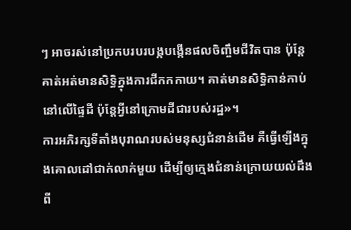ៗ អាចរស់នៅប្រកបរបរបង្កបង្កើនផលចិញ្ចឹមជីវិតបាន ប៉ុន្តែគាត់អត់មានសិទ្ធិក្នុងការជីកកកាយ។ គាត់មានសិទ្ធិកាន់កាប់នៅលើផ្ទៃដី ប៉ុន្តែអ្វីនៅក្រោមដីជារបស់រដ្ឋ»។
ការអភិរក្សទីតាំងបុរាណរបស់មនុស្សជំនាន់ដើម គឺធ្វើឡើងក្នុងគោលដៅជាក់លាក់មួយ ដើម្បីឲ្យក្មេងជំនាន់ក្រោយយល់ដឹងពី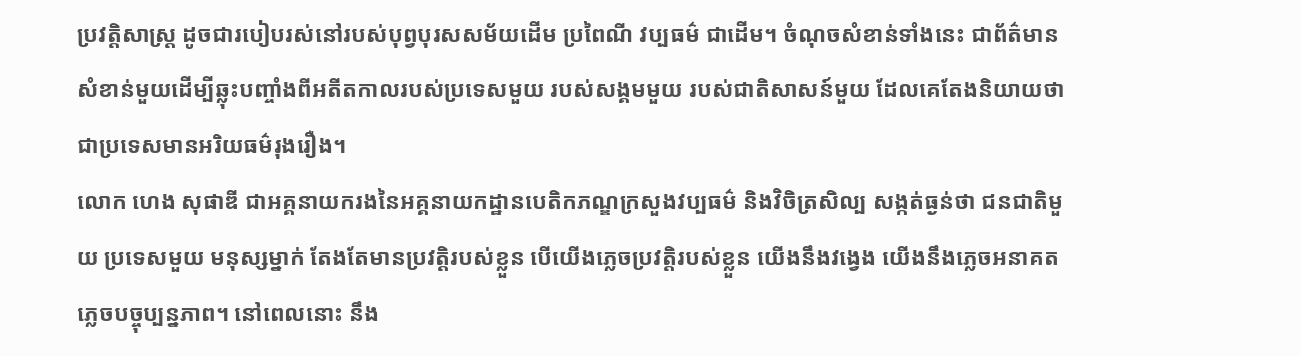ប្រវត្តិសាស្ត្រ ដូចជារបៀបរស់នៅរបស់បុព្វបុរសសម័យដើម ប្រពៃណី វប្បធម៌ ជាដើម។ ចំណុចសំខាន់ទាំងនេះ ជាព័ត៌មានសំខាន់មួយដើម្បីឆ្លុះបញ្ចាំងពីអតីតកាលរបស់ប្រទេសមួយ របស់សង្គមមួយ របស់ជាតិសាសន៍មួយ ដែលគេតែងនិយាយថា ជាប្រទេសមានអរិយធម៌រុងរឿង។
លោក ហេង សុផាឌី ជាអគ្គនាយករងនៃអគ្គនាយកដ្ឋានបេតិកភណ្ឌក្រសួងវប្បធម៌ និងវិចិត្រសិល្ប សង្កត់ធ្ងន់ថា ជនជាតិមួយ ប្រទេសមួយ មនុស្សម្នាក់ តែងតែមានប្រវត្តិរបស់ខ្លួន បើយើងភ្លេចប្រវត្តិរបស់ខ្លួន យើងនឹងវង្វេង យើងនឹងភ្លេចអនាគត ភ្លេចបច្ចុប្បន្នភាព។ នៅពេលនោះ នឹង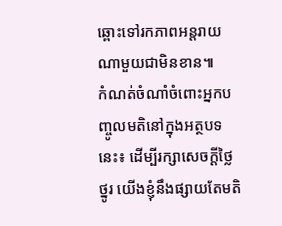ឆ្ពោះទៅរកភាពអន្តរាយណាមួយជាមិនខាន៕
កំណត់ចំណាំចំពោះអ្នកបញ្ចូលមតិនៅក្នុងអត្ថបទនេះ៖ ដើម្បីរក្សាសេចក្ដីថ្លៃថ្នូរ យើងខ្ញុំនឹងផ្សាយតែមតិ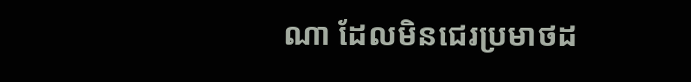ណា ដែលមិនជេរប្រមាថដ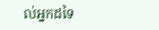ល់អ្នកដទៃ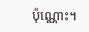ប៉ុណ្ណោះ។